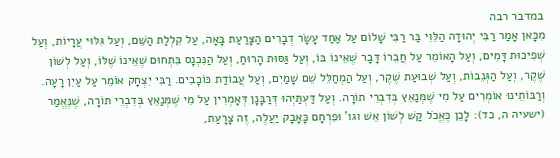במדבר רבה
מִכָּאן אָמַר רַבִּי יְהוּדָה הַלֵּוִי בַּר רַבִּי שָׁלוֹם עַל אַחַד עָשָׂר דְבָרִים הַצָּרַעַת בָּאָה, עַל קִלְלַת הַשֵּׁם, וְעַל גִּלּוּי עֲרָיוֹת, וְעַל שְׁפִיכוּת דָּמִים, וְעַל הָאוֹמֵר עַל חֲבֵרוֹ דָּבָר שֶׁאֵינוֹ בּוֹ, וְעַל גַּסּוּת הָרוּחַ, וְעַל הַנִּכְנָס בִּתְחוּם שֶׁאֵינוֹ שֶׁלּוֹ, וְעַל לְשׁוֹן שֶׁקֶר, וְעַל הַגְּנֵבוֹת, וְעַל שְׁבוּעַת שֶׁקֶר, וְעַל הַמְחַלֵּל שֵׁם שָׁמַיִם, וְעַל עֲבוֹדַת כּוֹכָבִים. רַבִּי יִצְחָק אוֹמֵר עַל עַיִן רָעָה. וְרַבּוֹתֵינוּ אוֹמְרִים עַל מִי שֶׁמְּנַאֵץ בְּדִבְרֵי תוֹרָה. וְעַל דַּעְתַּיְהוּ דְּרַבָּנָן דְּאָמְרִין עַל מִי שֶׁמְּנַאֵץ בְּדִבְרֵי תוֹרָה, שֶׁנֶּאֱמַר (ישעיה ה, כד): לָכֵן כֶּאֱכֹל קַשׁ לְשׁוֹן אֵשׁ וגו' וּפִרְחָם כָּאָבָק יַעֲלֶה, זֶה צָרָעַת,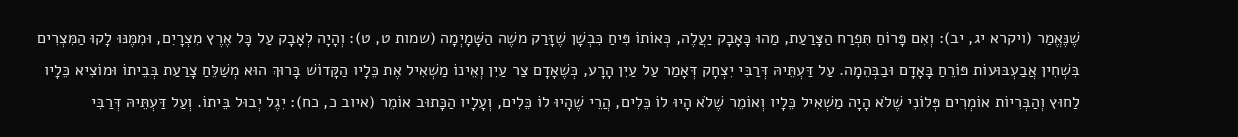שֶׁנֶּאֱמַר (ויקרא יג, יב): וְאִם פָּרוֹחַ תִּפְרַח הַצָּרַעַת, מַהוּ כָּאָבָק יַעֲלֶה, כְּאוֹתוֹ פִּיחַ כִּבְשָׁן שֶׁזָּרַק משֶׁה הַשָּׁמָיְמָה (שמות ט, ט): וְהָיָה לְאָבָק עַל כָּל אֶרֶץ מִצְרָיִם, וּמִמֶּנּוּ לָקוּ הַמִּצְרִים בִּשְׁחִין אֲבַעְבּוּעוֹת פּוֹרֵחַ בָּאָדָם וּבַבְּהֵמָה. עַל דַּעְתֵּיהּ דְּרַבִּי יִצְחָק דְּאָמַר עַל עַיִן הָרָע, כְּשֶׁאָדָם צַר עַיִן וְאֵינוֹ מַשְׁאִיל אֶת כֵּלָיו הַקָּדוֹשׁ בָּרוּךְ הוּא מְשַׁלֵּחַ צָרַעַת בְּבֵיתוֹ וּמוֹצִיא כֵּלָיו לַחוּץ וְהַבְּרִיוֹת אוֹמְרִים פְּלוֹנִי שֶׁלֹא הָיָה מַשְׁאִיל כֵּלָיו וְאוֹמֵר שֶׁלֹא הָיוּ לוֹ כֵּלִים, הֲרֵי שֶׁהָיוּ לוֹ כֵּלִים, וְעָלָיו הַכָּתוּב אוֹמֵר (איוב כ, כח): יִגֶל יְבוּל בֵּיתוֹ. וְעַל דַּעְתֵּיהּ דְּרַבִּי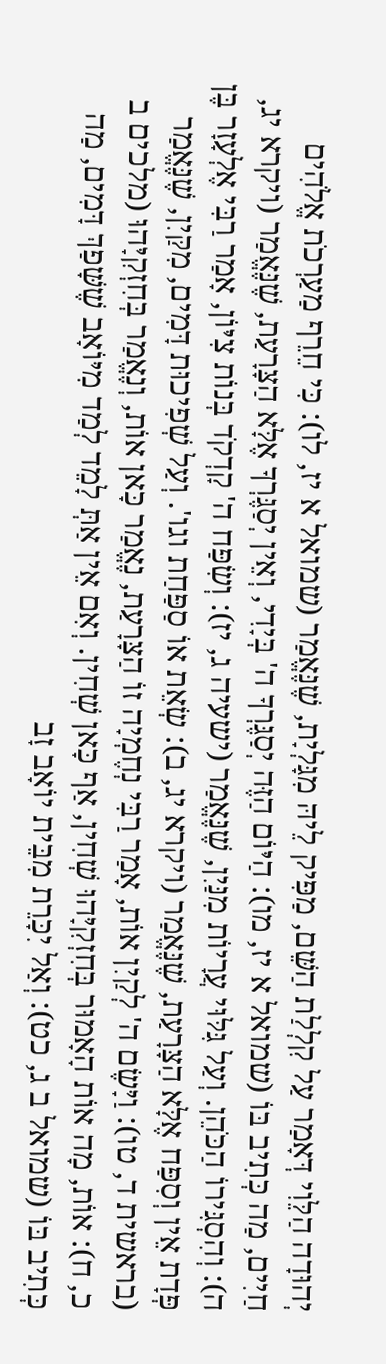יְהוּדָה הַלֵּוִי דְּאָמַר עַל קִלְלַת הַשֵּׁם, מַפִּיק לֵיהּ מִגָּלְיָת, שֶׁנֶּאֱמַר (שמואל א יז, לו): כִּי חֵרֵף מַעַרְכֹת אֱלֹהִים חַיִים, מַה כְּתִיב בּוֹ (שמואל א יז, מו): הַיּוֹם הַזֶּה יְסַגֶּרְךָ ה' בְּיָדִי, וְאֵין יְסַגֶּרְךָ אֶלָּא הַצָּרָעַת, שֶׁנֶּאֱמַר (ויקרא יג, ה): וְהִסְגִּירוֹ הַכֹּהֵן. וְעַל גִּלּוּי עֲרָיוֹת מִנַּיִן, שֶׁנֶּאֱמַר (ישעיה ג, יז): וְשִׂפַּח ה' קָדְקֹד בְּנוֹת צִיּוֹן, אָמַר רַבִּי אֶלְעָזָר בֶּן פְּדָת אֵין וְסִפַּח אֶלָּא הַצָּרָעַת, שֶׁנֶּאֱמַר (ויקרא יג, ב): שְׂאֵת אוֹ סַפַּחַת וגו'. וְעַל שְׁפִיכוּת דָּמִים, מִקַּיִן, שֶׁנֶּאֱמַר (בראשית ד, טו): וַיָּשֶׂם ה' לְקַיִן אוֹת, אָמַר רַבִּי נְחֶמְיָה זוֹ הַצָּרָעַת, נֶאֱמַר כָּאן אוֹת, וְנֶאֱמַר בְּחִזְקִיָּהוּ (מלכים ב כ, ח): אוֹת, מָה אוֹת הָאָמוּר בְּחִזְקִיָּהוּ שְׁחִין, אַף כָּאן שְׁחִין. וְאִם אֵין אַתְּ לָמֵד לְמַד מִיּוֹאָב שֶׁשָּׁפַךְ דָּמִים, מַה כְּתִיב בּוֹ (שמואל ב ג, כט): וְאַל יִכָּרֵת מִבֵּית יוֹאָב זָב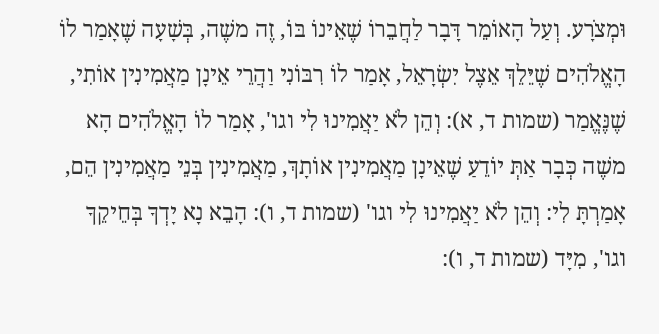וּמְצֹרָע. וְעַל הָאוֹמֵר דָּבָר לַחֲבֵרוֹ שֶׁאֵינוֹ בּוֹ, זֶה משֶׁה, בְּשָׁעָה שֶׁאָמַר לוֹ הָאֱלֹהִים שֶׁיֵּלֵךְ אֵצֶל יִשְׂרָאֵל, אָמַר לוֹ רִבּוֹנִי וַהֲרֵי אֵינָן מַאֲמִינִין אוֹתִי, שֶׁנֶּאֱמַר (שמות ד, א): וְהֵן לֹא יַאֲמִינוּ לִי וגו', אָמַר לוֹ הָאֱלֹהִים הָא משֶׁה כְּבָר אַתְּ יוֹדֵעַ שֶׁאֵינָן מַאֲמִינִין אוֹתָךְ, מַאֲמִינִין בְּנֵי מַאֲמִינִין הֵם, אָמַרְתָּ לִי: וְהֵן לֹא יַאֲמִינוּ לִי וגו' (שמות ד, ו): הָבֵא נָא יָדְךָ בְּחֵיקֵךָ וגו', מִיָּד (שמות ד, ו):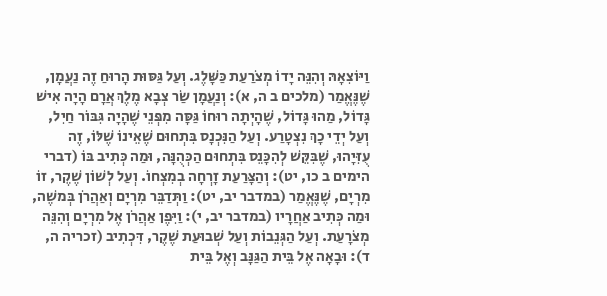וַיּוֹצִאָהּ וְהִנֵּה יָדוֹ מְצֹרַעַת כַּשָּׁלֶג. וְעַל גַּסּוּת הָרוּחַ זֶה נַעֲמָן, שֶׁנֶּאֱמַר (מלכים ב ה, א): וְנַעֲמָן שַׂר צְבָא מֶלֶךְ אֲרָם הָיָה אִישׁ גָּדוֹל, מַהוּ גָּדוֹל, שֶׁהָיְתָה רוּחוֹ גַּסָּה מִפְּנֵי שֶׁהָיָה גִּבּוֹר חַיִל, וְעַל יְדֵי כָךְ נִצְטָרַע. וְעַל הַנִּכְנָס בִּתְחוּם שֶׁאֵינוֹ שֶׁלּוֹ, זֶה עֻזִּיָהוּ, שֶׁבִּקֵּשׁ לְהִכָּנֵס בִּתְחוּם הַכְּהֻנָּה, וּמַה כְּתִיב בּוֹ (דברי הימים ב כו, יט): וְהַצָּרַעַת זָרְחָה בְמִצְחוֹ. וְעַל לְשׁוֹן שֶׁקֶר, זוֹ מִרְיָם, שֶׁנֶּאֱמַר (במדבר יב, יט): וַתְּדַבֵּר מִרְיָם וְאַהֲרֹן בְּמשֶׁה, וּמַה כְּתִיב אַחֲרָיו (במדבר יב, י): וַיִּפֶן אַהֲרֹן אֶל מִרְיָם וְהִנֵּה מְצֹרָעַת. וְעַל הַגְּנֵבוֹת וְעַל שְׁבוּעַת שֶׁקֶר, דִּכְתִיב (זכריה ה, ד): וּבָאָה אֶל בֵּית הַגַּנָּב וְאֶל בֵּית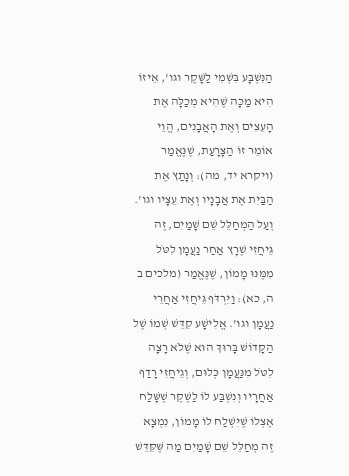הַנִּשְׁבָּע בִּשְׁמִי לַשָּׁקֶר וגו', אֵיזוֹ הִיא מַכָּה שֶׁהִיא מְכַלָּה אֶת הָעֵצִים וְאֶת הָאֲבָנִים, הֱוֵי אוֹמֵר זוֹ הַצָּרָעַת, שֶׁנֶּאֱמַר (ויקרא יד, מה): וְנָתַץ אֶת הַבַּיִת אֶת אֲבָנָיו וְאֶת עֵצָיו וגו'. וְעַל הַמְחַלֵּל שֵׁם שָׁמַיִם, זֶה גֵּיחֲזִי שֶׁרָץ אַחַר נַעֲמָן לִטֹּל מִמֶּנּוּ מָמוֹן, שֶׁנֶּאֱמַר (מלכים ב ה, כא): וַיִּרְדֹּף גֵּיחֲזִי אַחֲרֵי נַעֲמָן וגו'. אֱלִישָׁע קִדֵּשׁ שְׁמוֹ שֶׁל הַקָּדוֹשׁ בָּרוּךְ הוּא שֶׁלֹא רָצָה לִטֹּל מִנַּעֲמָן כְּלוּם, וְגֵיחֲזִי רָדַף אַחֲרָיו וְנִשְׁבַּע לוֹ לַשֶּׁקֶר שֶׁשָּׁלַח אֶצְלוֹ שֶׁיִּשְׁלַח לוֹ מָמוֹן, נִמְצָא זֶה מְחַלֵּל שֵׁם שָׁמַיִם מַה שֶּׁקִּדֵּשׁ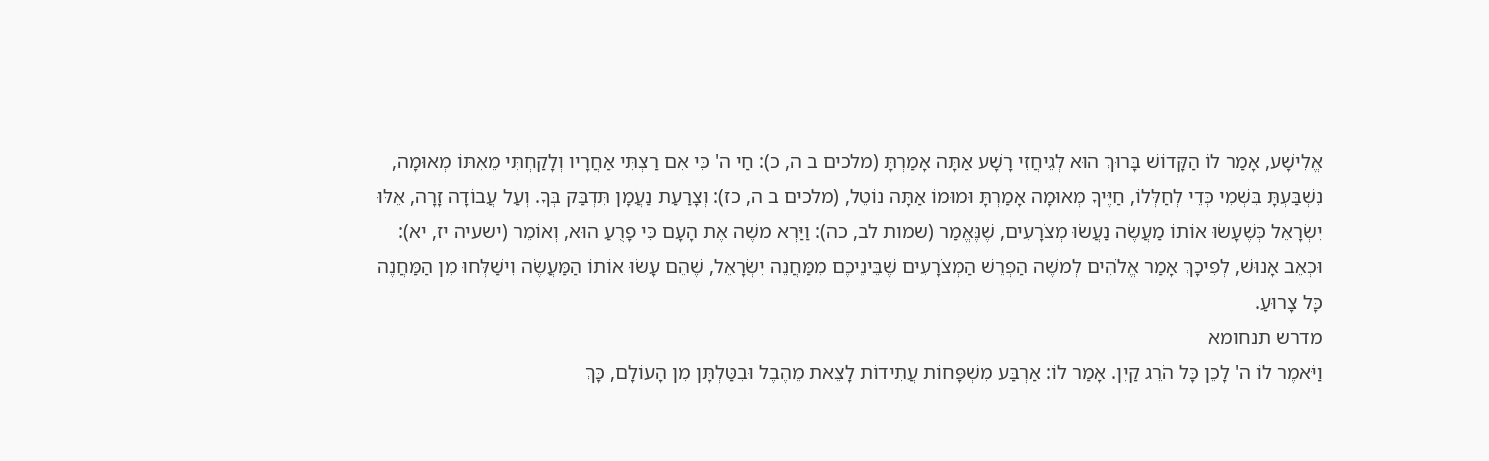אֱלִישָׁע, אָמַר לוֹ הַקָּדוֹשׁ בָּרוּךְ הוּא לְגֵיחֲזִי רָשָׁע אַתָּה אָמַרְתָּ (מלכים ב ה, כ): חַי ה' כִּי אִם רַצְתִּי אַחֲרָיו וְלָקַחְתִּי מֵאִתּוֹ מְאוּמָה, נִשְׁבַּעְתָּ בִּשְׁמִי כְּדֵי לְחַלְּלוֹ, חַיֶּיךָ מְאוּמָה אָמַרְתָּ וּמוּמוֹ אַתָּה נוֹטֵל, (מלכים ב ה, כז): וְצָרַעַת נַעֲמָן תִּדְבַּק בְּךָ. וְעַל עֲבוֹדָה זָרָה, אֵלּוּ יִשְׂרָאֵל כְּשֶׁעָשׂוּ אוֹתוֹ מַעֲשֶׂה נַעֲשׂוּ מְצֹרָעִים, שֶׁנֶּאֱמַר (שמות לב, כה): וַיַּרְא משֶׁה אֶת הָעָם כִּי פָרֻעַ הוּא, וְאוֹמֵר (ישעיה יז, יא): וּכְאֵב אָנוּשׁ, לְפִיכָךְ אָמַר אֱלֹהִים לְמשֶׁה הַפְרֵשׁ הַמְצֹרָעִים שֶׁבֵּינֵיכֶם מִמַּחֲנֵה יִשְׂרָאֵל, שֶׁהֵם עָשׂוּ אוֹתוֹ הַמַּעֲשֶׂה וִישַׁלְּחוּ מִן הַמַּחֲנֶה כָּל צָרוּעַ.
מדרש תנחומא
וַיֹּאמֶר לוֹ ה' לָכֵן כָּל הֹרֵג קַיִן. אָמַר לוֹ: אַרְבַּע מִשְׁפָּחוֹת עֲתִידוֹת לָצֵאת מֵהֶבֶל וּבִטַּלְתָּן מִן הָעוֹלָם, כָּךְ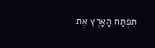תִּפְתַּח הָאָרֶץ אֶת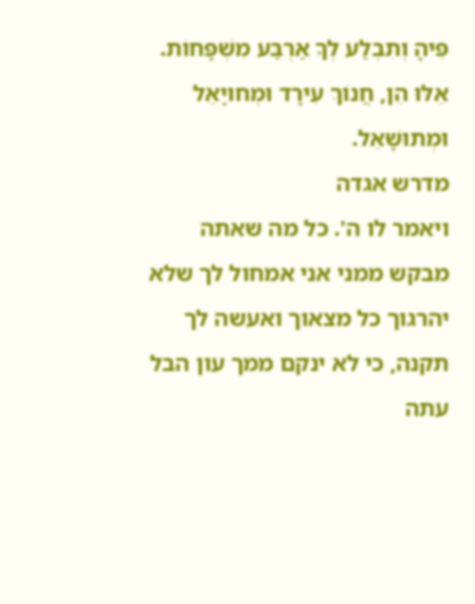פִּיהָ וְתִבְלַע לְךָ אַרְבַּע מִשְׁפָּחוֹת. אֵלּוּ הֵן, חֲנוֹךְ עִירָד וּמְחוּיָאֵל וּמְתוּשָׁאֵל.
מדרש אגדה
ויאמר לו ה'. כל מה שאתה מבקש ממני אני אמחול לך שלא יהרגוך כל מצאוך ואעשה לך תקנה, כי לא ינקם ממך עון הבל עתה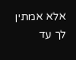אלא אמתין לך עד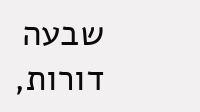שבעה דורות,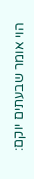הוי אומר שבעתים יוקם: